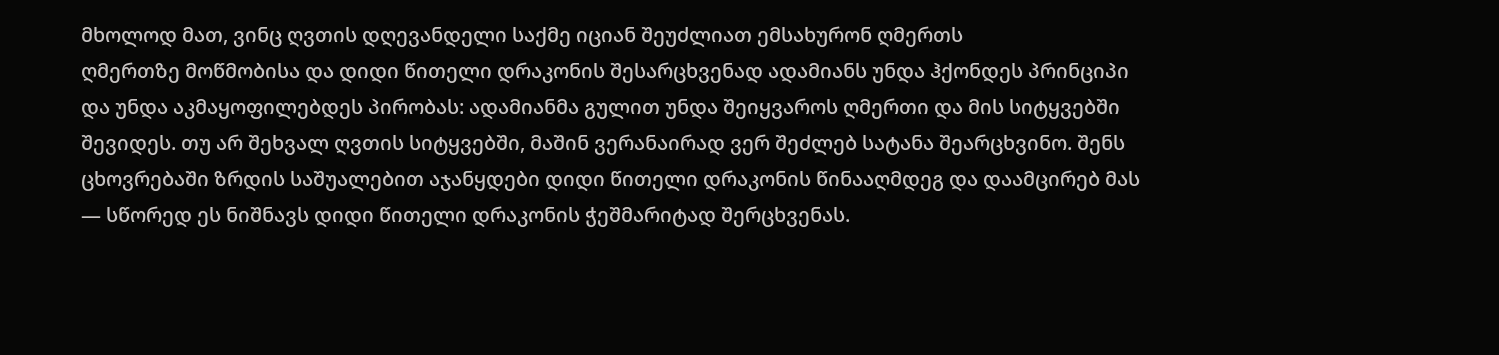მხოლოდ მათ, ვინც ღვთის დღევანდელი საქმე იციან შეუძლიათ ემსახურონ ღმერთს
ღმერთზე მოწმობისა და დიდი წითელი დრაკონის შესარცხვენად ადამიანს უნდა ჰქონდეს პრინციპი და უნდა აკმაყოფილებდეს პირობას: ადამიანმა გულით უნდა შეიყვაროს ღმერთი და მის სიტყვებში შევიდეს. თუ არ შეხვალ ღვთის სიტყვებში, მაშინ ვერანაირად ვერ შეძლებ სატანა შეარცხვინო. შენს ცხოვრებაში ზრდის საშუალებით აჯანყდები დიდი წითელი დრაკონის წინააღმდეგ და დაამცირებ მას — სწორედ ეს ნიშნავს დიდი წითელი დრაკონის ჭეშმარიტად შერცხვენას.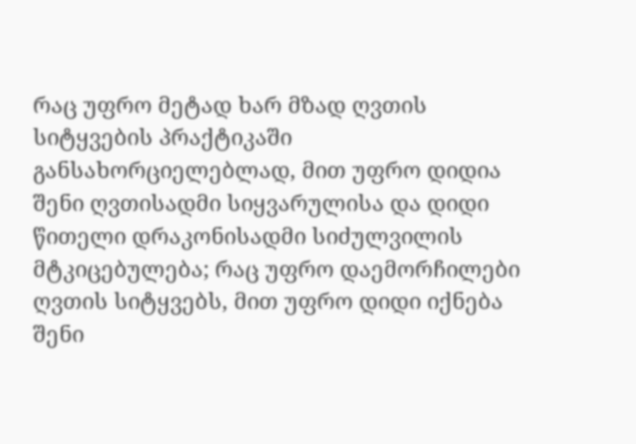რაც უფრო მეტად ხარ მზად ღვთის სიტყვების პრაქტიკაში განსახორციელებლად, მით უფრო დიდია შენი ღვთისადმი სიყვარულისა და დიდი წითელი დრაკონისადმი სიძულვილის მტკიცებულება; რაც უფრო დაემორჩილები ღვთის სიტყვებს, მით უფრო დიდი იქნება შენი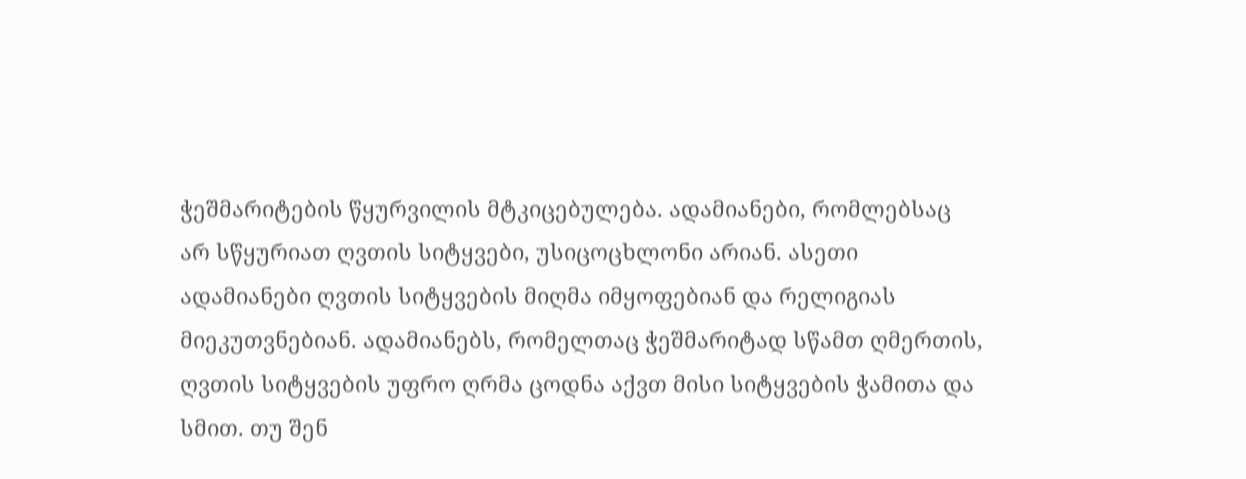ჭეშმარიტების წყურვილის მტკიცებულება. ადამიანები, რომლებსაც არ სწყურიათ ღვთის სიტყვები, უსიცოცხლონი არიან. ასეთი ადამიანები ღვთის სიტყვების მიღმა იმყოფებიან და რელიგიას მიეკუთვნებიან. ადამიანებს, რომელთაც ჭეშმარიტად სწამთ ღმერთის, ღვთის სიტყვების უფრო ღრმა ცოდნა აქვთ მისი სიტყვების ჭამითა და სმით. თუ შენ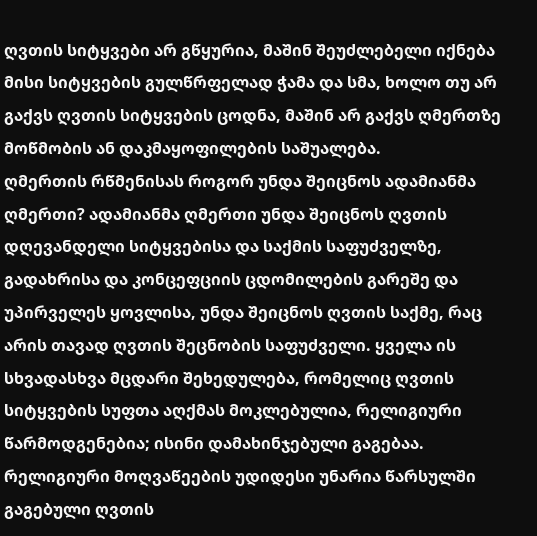ღვთის სიტყვები არ გწყურია, მაშინ შეუძლებელი იქნება მისი სიტყვების გულწრფელად ჭამა და სმა, ხოლო თუ არ გაქვს ღვთის სიტყვების ცოდნა, მაშინ არ გაქვს ღმერთზე მოწმობის ან დაკმაყოფილების საშუალება.
ღმერთის რწმენისას როგორ უნდა შეიცნოს ადამიანმა ღმერთი? ადამიანმა ღმერთი უნდა შეიცნოს ღვთის დღევანდელი სიტყვებისა და საქმის საფუძველზე, გადახრისა და კონცეფციის ცდომილების გარეშე და უპირველეს ყოვლისა, უნდა შეიცნოს ღვთის საქმე, რაც არის თავად ღვთის შეცნობის საფუძველი. ყველა ის სხვადასხვა მცდარი შეხედულება, რომელიც ღვთის სიტყვების სუფთა აღქმას მოკლებულია, რელიგიური წარმოდგენებია; ისინი დამახინჯებული გაგებაა. რელიგიური მოღვაწეების უდიდესი უნარია წარსულში გაგებული ღვთის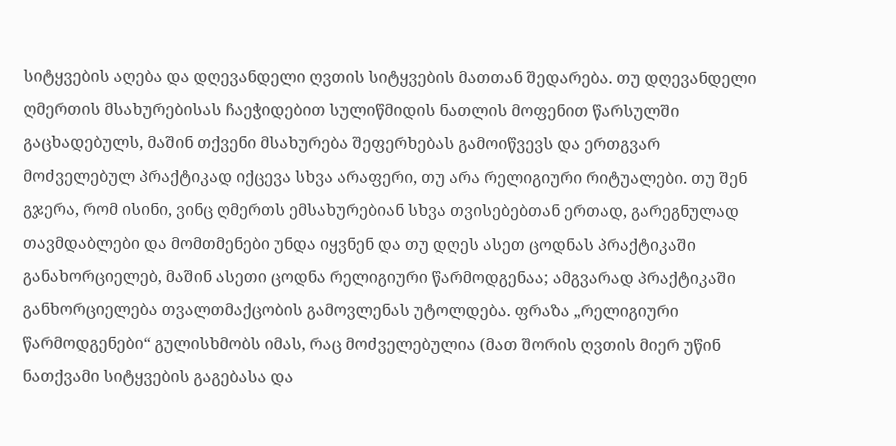სიტყვების აღება და დღევანდელი ღვთის სიტყვების მათთან შედარება. თუ დღევანდელი ღმერთის მსახურებისას ჩაეჭიდებით სულიწმიდის ნათლის მოფენით წარსულში გაცხადებულს, მაშინ თქვენი მსახურება შეფერხებას გამოიწვევს და ერთგვარ მოძველებულ პრაქტიკად იქცევა სხვა არაფერი, თუ არა რელიგიური რიტუალები. თუ შენ გჯერა, რომ ისინი, ვინც ღმერთს ემსახურებიან სხვა თვისებებთან ერთად, გარეგნულად თავმდაბლები და მომთმენები უნდა იყვნენ და თუ დღეს ასეთ ცოდნას პრაქტიკაში განახორციელებ, მაშინ ასეთი ცოდნა რელიგიური წარმოდგენაა; ამგვარად პრაქტიკაში განხორციელება თვალთმაქცობის გამოვლენას უტოლდება. ფრაზა „რელიგიური წარმოდგენები“ გულისხმობს იმას, რაც მოძველებულია (მათ შორის ღვთის მიერ უწინ ნათქვამი სიტყვების გაგებასა და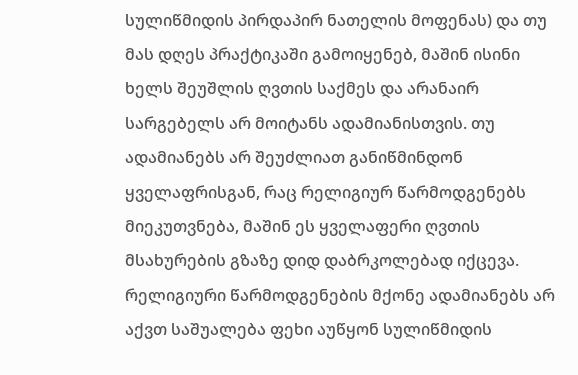სულიწმიდის პირდაპირ ნათელის მოფენას) და თუ მას დღეს პრაქტიკაში გამოიყენებ, მაშინ ისინი ხელს შეუშლის ღვთის საქმეს და არანაირ სარგებელს არ მოიტანს ადამიანისთვის. თუ ადამიანებს არ შეუძლიათ განიწმინდონ ყველაფრისგან, რაც რელიგიურ წარმოდგენებს მიეკუთვნება, მაშინ ეს ყველაფერი ღვთის მსახურების გზაზე დიდ დაბრკოლებად იქცევა. რელიგიური წარმოდგენების მქონე ადამიანებს არ აქვთ საშუალება ფეხი აუწყონ სულიწმიდის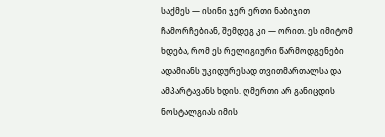საქმეს — ისინი ჯერ ერთი ნაბიჯით ჩამორჩებიან, შემდეგ კი — ორით. ეს იმიტომ ხდება, რომ ეს რელიგიური წარმოდგენები ადამიანს უკიდურესად თვითმართალსა და ამპარტავანს ხდის. ღმერთი არ განიცდის ნოსტალგიას იმის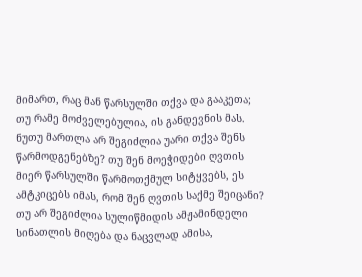მიმართ, რაც მან წარსულში თქვა და გააკეთა; თუ რამე მოძველებულია, ის განდევნის მას. ნუთუ მართლა არ შეგიძლია უარი თქვა შენს წარმოდგენებზე? თუ შენ მოეჭიდები ღვთის მიერ წარსულში წარმოთქმულ სიტყვებს, ეს ამტკიცებს იმას, რომ შენ ღვთის საქმე შეიცანი? თუ არ შეგიძლია სულიწმიდის ამჟამინდელი სინათლის მიღება და ნაცვლად ამისა,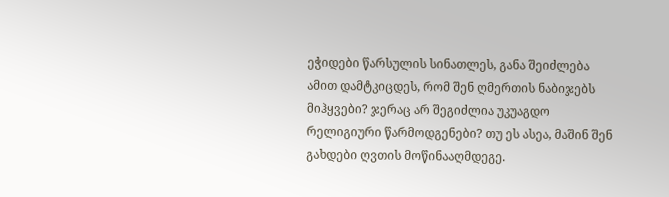ეჭიდები წარსულის სინათლეს, განა შეიძლება ამით დამტკიცდეს, რომ შენ ღმერთის ნაბიჯებს მიჰყვები? ჯერაც არ შეგიძლია უკუაგდო რელიგიური წარმოდგენები? თუ ეს ასეა, მაშინ შენ გახდები ღვთის მოწინააღმდეგე.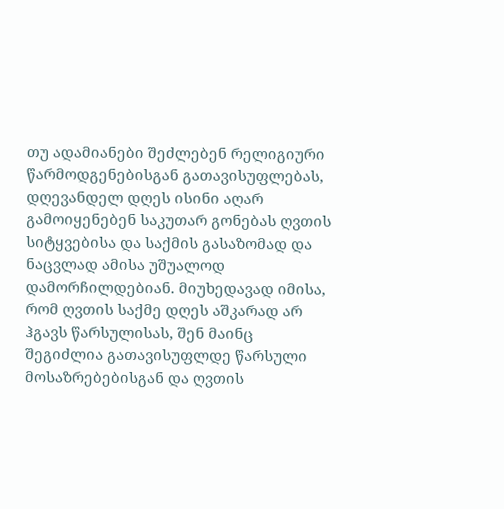თუ ადამიანები შეძლებენ რელიგიური წარმოდგენებისგან გათავისუფლებას, დღევანდელ დღეს ისინი აღარ გამოიყენებენ საკუთარ გონებას ღვთის სიტყვებისა და საქმის გასაზომად და ნაცვლად ამისა უშუალოდ დამორჩილდებიან. მიუხედავად იმისა, რომ ღვთის საქმე დღეს აშკარად არ ჰგავს წარსულისას, შენ მაინც შეგიძლია გათავისუფლდე წარსული მოსაზრებებისგან და ღვთის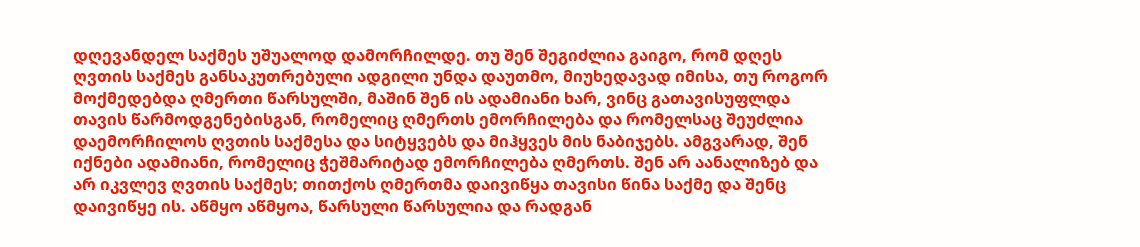დღევანდელ საქმეს უშუალოდ დამორჩილდე. თუ შენ შეგიძლია გაიგო, რომ დღეს ღვთის საქმეს განსაკუთრებული ადგილი უნდა დაუთმო, მიუხედავად იმისა, თუ როგორ მოქმედებდა ღმერთი წარსულში, მაშინ შენ ის ადამიანი ხარ, ვინც გათავისუფლდა თავის წარმოდგენებისგან, რომელიც ღმერთს ემორჩილება და რომელსაც შეუძლია დაემორჩილოს ღვთის საქმესა და სიტყვებს და მიჰყვეს მის ნაბიჯებს. ამგვარად, შენ იქნები ადამიანი, რომელიც ჭეშმარიტად ემორჩილება ღმერთს. შენ არ აანალიზებ და არ იკვლევ ღვთის საქმეს; თითქოს ღმერთმა დაივიწყა თავისი წინა საქმე და შენც დაივიწყე ის. აწმყო აწმყოა, წარსული წარსულია და რადგან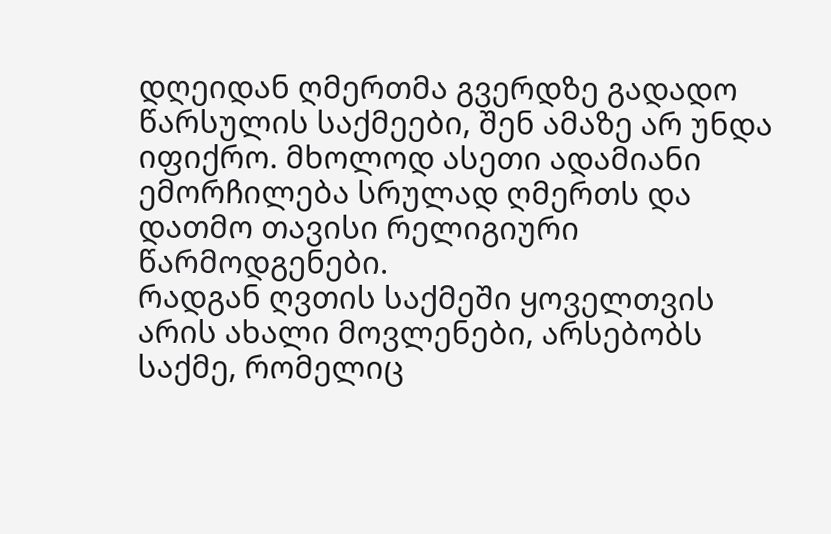დღეიდან ღმერთმა გვერდზე გადადო წარსულის საქმეები, შენ ამაზე არ უნდა იფიქრო. მხოლოდ ასეთი ადამიანი ემორჩილება სრულად ღმერთს და დათმო თავისი რელიგიური წარმოდგენები.
რადგან ღვთის საქმეში ყოველთვის არის ახალი მოვლენები, არსებობს საქმე, რომელიც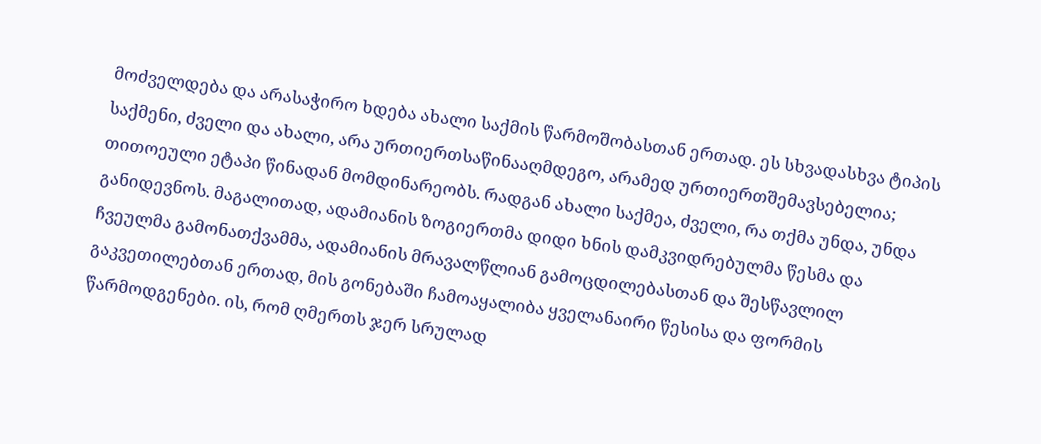მოძველდება და არასაჭირო ხდება ახალი საქმის წარმოშობასთან ერთად. ეს სხვადასხვა ტიპის საქმენი, ძველი და ახალი, არა ურთიერთსაწინააღმდეგო, არამედ ურთიერთშემავსებელია; თითოეული ეტაპი წინადან მომდინარეობს. რადგან ახალი საქმეა, ძველი, რა თქმა უნდა, უნდა განიდევნოს. მაგალითად, ადამიანის ზოგიერთმა დიდი ხნის დამკვიდრებულმა წესმა და ჩვეულმა გამონათქვამმა, ადამიანის მრავალწლიან გამოცდილებასთან და შესწავლილ გაკვეთილებთან ერთად, მის გონებაში ჩამოაყალიბა ყველანაირი წესისა და ფორმის წარმოდგენები. ის, რომ ღმერთს ჯერ სრულად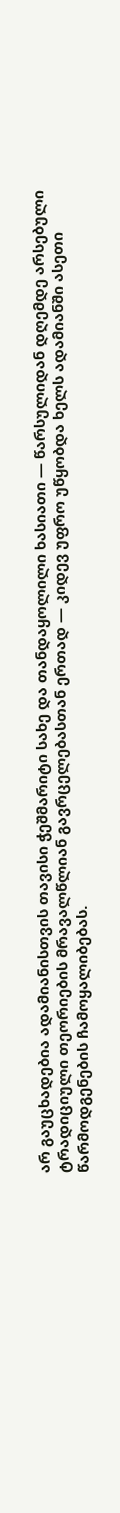არ გაუცხადებია ადამიანისთვის თავისი ჭეშმარიტი სახე და თანდაყოლილი ხასიათი — წარსულიდან დღემდე არსებული ტრადიციული თეორიების მრავალწლიან გავრცელებასთან ერთად — კიდევ უფრო უწყობდა ხელს ადამიანში ასეთი წარმოდგენების ჩამოყალიბებას.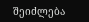შეიძლება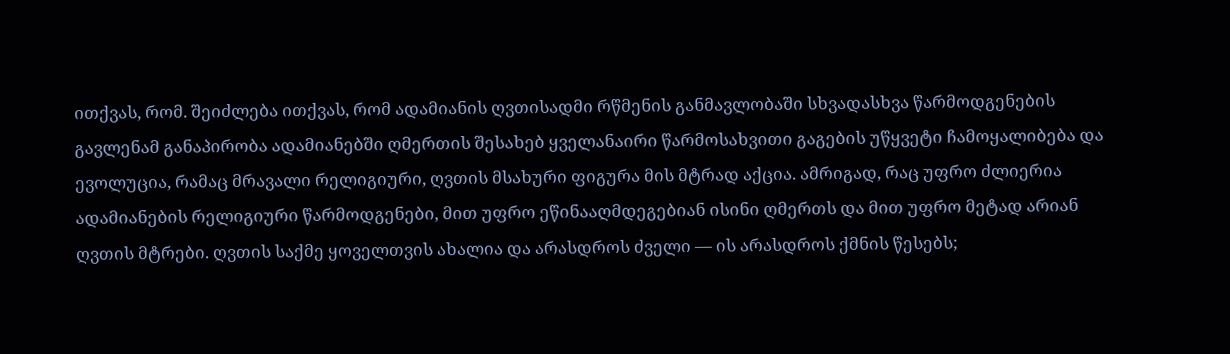ითქვას, რომ. შეიძლება ითქვას, რომ ადამიანის ღვთისადმი რწმენის განმავლობაში სხვადასხვა წარმოდგენების გავლენამ განაპირობა ადამიანებში ღმერთის შესახებ ყველანაირი წარმოსახვითი გაგების უწყვეტი ჩამოყალიბება და ევოლუცია, რამაც მრავალი რელიგიური, ღვთის მსახური ფიგურა მის მტრად აქცია. ამრიგად, რაც უფრო ძლიერია ადამიანების რელიგიური წარმოდგენები, მით უფრო ეწინააღმდეგებიან ისინი ღმერთს და მით უფრო მეტად არიან ღვთის მტრები. ღვთის საქმე ყოველთვის ახალია და არასდროს ძველი — ის არასდროს ქმნის წესებს;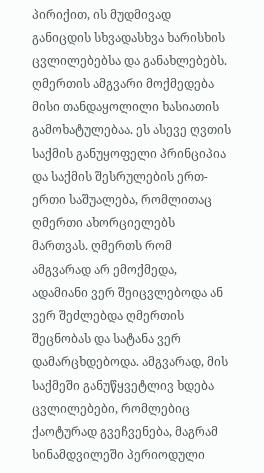პირიქით, ის მუდმივად განიცდის სხვადასხვა ხარისხის ცვლილებებსა და განახლებებს. ღმერთის ამგვარი მოქმედება მისი თანდაყოლილი ხასიათის გამოხატულებაა. ეს ასევე ღვთის საქმის განუყოფელი პრინციპია და საქმის შესრულების ერთ-ერთი საშუალება, რომლითაც ღმერთი ახორციელებს მართვას. ღმერთს რომ ამგვარად არ ემოქმედა, ადამიანი ვერ შეიცვლებოდა ან ვერ შეძლებდა ღმერთის შეცნობას და სატანა ვერ დამარცხდებოდა. ამგვარად, მის საქმეში განუწყვეტლივ ხდება ცვლილებები, რომლებიც ქაოტურად გვეჩვენება, მაგრამ სინამდვილეში პერიოდული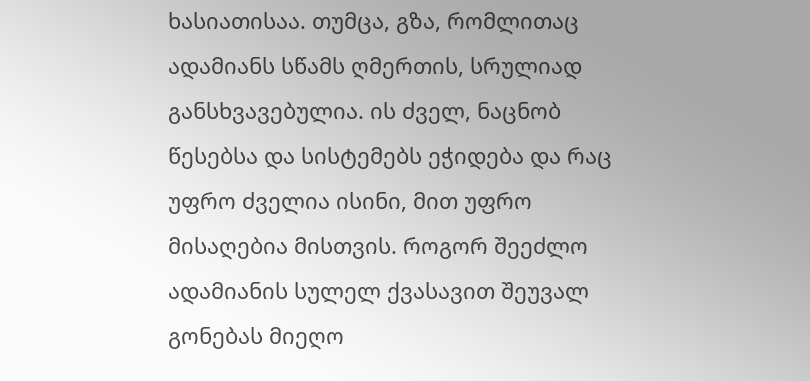ხასიათისაა. თუმცა, გზა, რომლითაც ადამიანს სწამს ღმერთის, სრულიად განსხვავებულია. ის ძველ, ნაცნობ წესებსა და სისტემებს ეჭიდება და რაც უფრო ძველია ისინი, მით უფრო მისაღებია მისთვის. როგორ შეეძლო ადამიანის სულელ ქვასავით შეუვალ გონებას მიეღო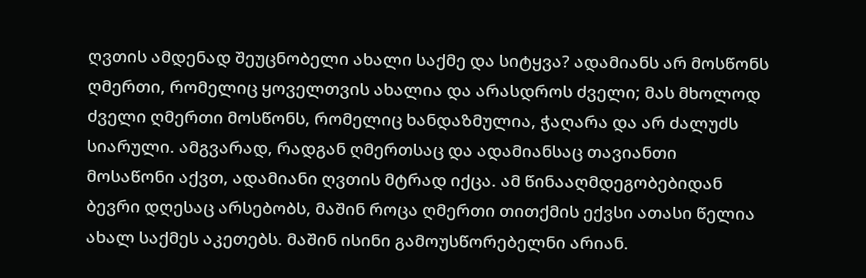ღვთის ამდენად შეუცნობელი ახალი საქმე და სიტყვა? ადამიანს არ მოსწონს ღმერთი, რომელიც ყოველთვის ახალია და არასდროს ძველი; მას მხოლოდ ძველი ღმერთი მოსწონს, რომელიც ხანდაზმულია, ჭაღარა და არ ძალუძს სიარული. ამგვარად, რადგან ღმერთსაც და ადამიანსაც თავიანთი მოსაწონი აქვთ, ადამიანი ღვთის მტრად იქცა. ამ წინააღმდეგობებიდან ბევრი დღესაც არსებობს, მაშინ როცა ღმერთი თითქმის ექვსი ათასი წელია ახალ საქმეს აკეთებს. მაშინ ისინი გამოუსწორებელნი არიან.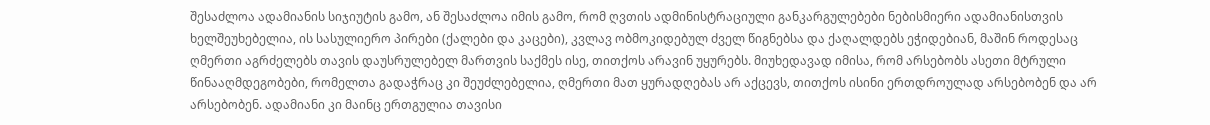შესაძლოა ადამიანის სიჯიუტის გამო, ან შესაძლოა იმის გამო, რომ ღვთის ადმინისტრაციული განკარგულებები ნებისმიერი ადამიანისთვის ხელშეუხებელია, ის სასულიერო პირები (ქალები და კაცები), კვლავ ობმოკიდებულ ძველ წიგნებსა და ქაღალდებს ეჭიდებიან, მაშინ როდესაც ღმერთი აგრძელებს თავის დაუსრულებელ მართვის საქმეს ისე, თითქოს არავინ უყურებს. მიუხედავად იმისა, რომ არსებობს ასეთი მტრული წინააღმდეგობები, რომელთა გადაჭრაც კი შეუძლებელია, ღმერთი მათ ყურადღებას არ აქცევს, თითქოს ისინი ერთდროულად არსებობენ და არ არსებობენ. ადამიანი კი მაინც ერთგულია თავისი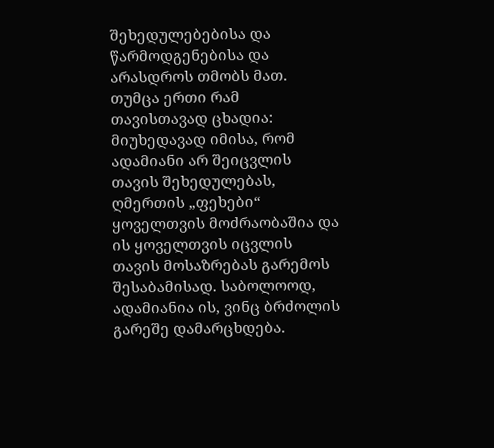შეხედულებებისა და წარმოდგენებისა და არასდროს თმობს მათ. თუმცა ერთი რამ თავისთავად ცხადია: მიუხედავად იმისა, რომ ადამიანი არ შეიცვლის თავის შეხედულებას, ღმერთის „ფეხები“ ყოველთვის მოძრაობაშია და ის ყოველთვის იცვლის თავის მოსაზრებას გარემოს შესაბამისად. საბოლოოდ, ადამიანია ის, ვინც ბრძოლის გარეშე დამარცხდება.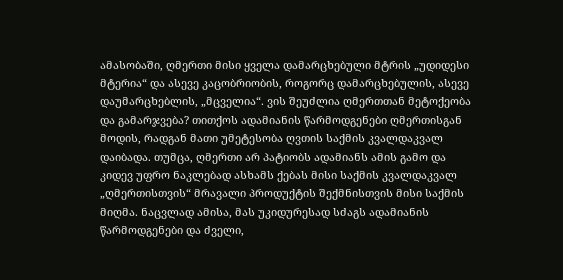ამასობაში, ღმერთი მისი ყველა დამარცხებული მტრის „უდიდესი მტერია“ და ასევე კაცობრიობის, როგორც დამარცხებულის, ასევე დაუმარცხებლის, „მცველია“. ვის შეუძლია ღმერთთან მეტოქეობა და გამარჯვება? თითქოს ადამიანის წარმოდგენები ღმერთისგან მოდის, რადგან მათი უმეტესობა ღვთის საქმის კვალდაკვალ დაიბადა. თუმცა, ღმერთი არ პატიობს ადამიანს ამის გამო და კიდევ უფრო ნაკლებად ასხამს ქებას მისი საქმის კვალდაკვალ „ღმერთისთვის“ მრავალი პროდუქტის შექმნისთვის მისი საქმის მიღმა. ნაცვლად ამისა, მას უკიდურესად სძაგს ადამიანის წარმოდგენები და ძველი,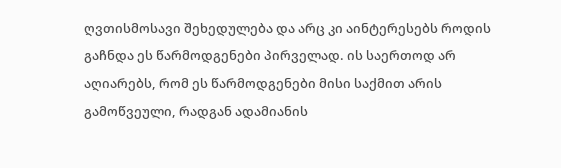ღვთისმოსავი შეხედულება და არც კი აინტერესებს როდის გაჩნდა ეს წარმოდგენები პირველად. ის საერთოდ არ აღიარებს, რომ ეს წარმოდგენები მისი საქმით არის გამოწვეული, რადგან ადამიანის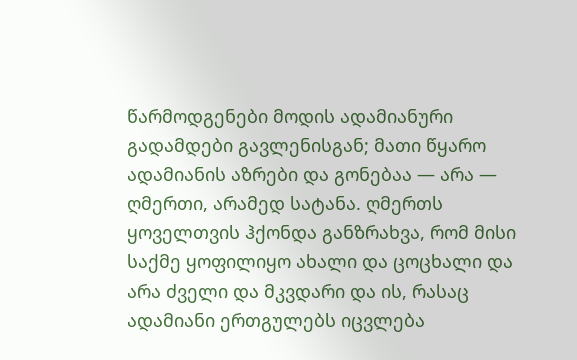წარმოდგენები მოდის ადამიანური გადამდები გავლენისგან; მათი წყარო ადამიანის აზრები და გონებაა — არა — ღმერთი, არამედ სატანა. ღმერთს ყოველთვის ჰქონდა განზრახვა, რომ მისი საქმე ყოფილიყო ახალი და ცოცხალი და არა ძველი და მკვდარი და ის, რასაც ადამიანი ერთგულებს იცვლება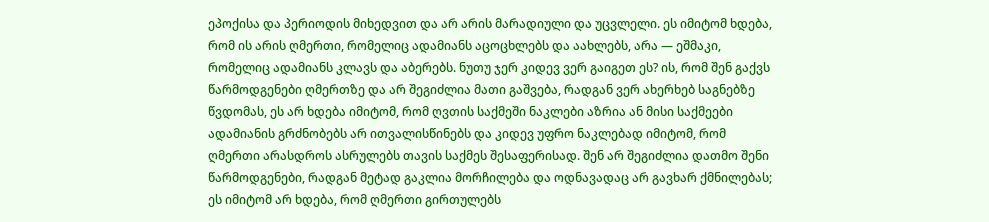ეპოქისა და პერიოდის მიხედვით და არ არის მარადიული და უცვლელი. ეს იმიტომ ხდება, რომ ის არის ღმერთი, რომელიც ადამიანს აცოცხლებს და აახლებს, არა — ეშმაკი, რომელიც ადამიანს კლავს და აბერებს. ნუთუ ჯერ კიდევ ვერ გაიგეთ ეს? ის, რომ შენ გაქვს წარმოდგენები ღმერთზე და არ შეგიძლია მათი გაშვება, რადგან ვერ ახერხებ საგნებზე წვდომას, ეს არ ხდება იმიტომ, რომ ღვთის საქმეში ნაკლები აზრია ან მისი საქმეები ადამიანის გრძნობებს არ ითვალისწინებს და კიდევ უფრო ნაკლებად იმიტომ, რომ ღმერთი არასდროს ასრულებს თავის საქმეს შესაფერისად. შენ არ შეგიძლია დათმო შენი წარმოდგენები, რადგან მეტად გაკლია მორჩილება და ოდნავადაც არ გავხარ ქმნილებას; ეს იმიტომ არ ხდება, რომ ღმერთი გირთულებს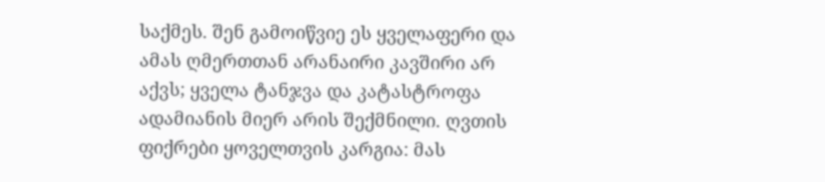საქმეს. შენ გამოიწვიე ეს ყველაფერი და ამას ღმერთთან არანაირი კავშირი არ აქვს; ყველა ტანჯვა და კატასტროფა ადამიანის მიერ არის შექმნილი. ღვთის ფიქრები ყოველთვის კარგია: მას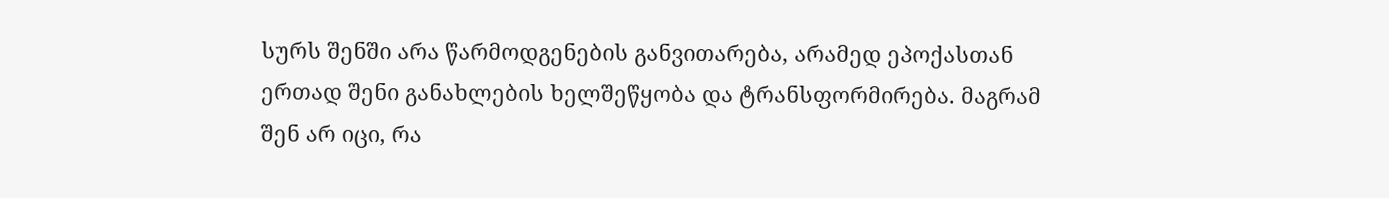სურს შენში არა წარმოდგენების განვითარება, არამედ ეპოქასთან ერთად შენი განახლების ხელშეწყობა და ტრანსფორმირება. მაგრამ შენ არ იცი, რა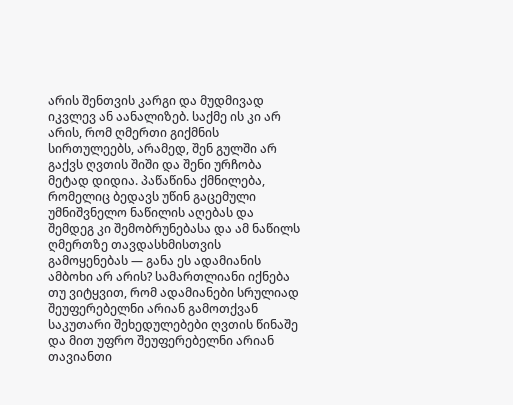არის შენთვის კარგი და მუდმივად იკვლევ ან აანალიზებ. საქმე ის კი არ არის, რომ ღმერთი გიქმნის სირთულეებს, არამედ, შენ გულში არ გაქვს ღვთის შიში და შენი ურჩობა მეტად დიდია. პაწაწინა ქმნილება, რომელიც ბედავს უწინ გაცემული უმნიშვნელო ნაწილის აღებას და შემდეგ კი შემობრუნებასა და ამ ნაწილს ღმერთზე თავდასხმისთვის გამოყენებას — განა ეს ადამიანის ამბოხი არ არის? სამართლიანი იქნება თუ ვიტყვით, რომ ადამიანები სრულიად შეუფერებელნი არიან გამოთქვან საკუთარი შეხედულებები ღვთის წინაშე და მით უფრო შეუფერებელნი არიან თავიანთი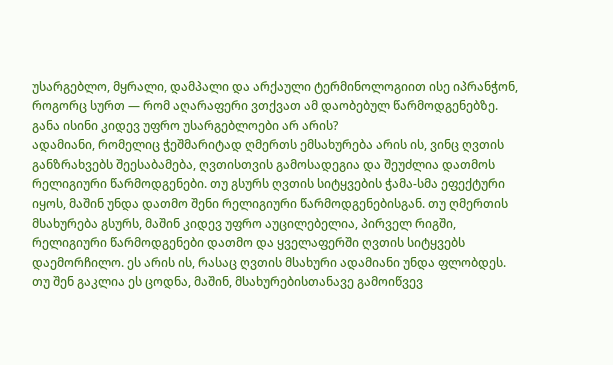უსარგებლო, მყრალი, დამპალი და არქაული ტერმინოლოგიით ისე იპრანჭონ, როგორც სურთ — რომ აღარაფერი ვთქვათ ამ დაობებულ წარმოდგენებზე. განა ისინი კიდევ უფრო უსარგებლოები არ არის?
ადამიანი, რომელიც ჭეშმარიტად ღმერთს ემსახურება არის ის, ვინც ღვთის განზრახვებს შეესაბამება, ღვთისთვის გამოსადეგია და შეუძლია დათმოს რელიგიური წარმოდგენები. თუ გსურს ღვთის სიტყვების ჭამა-სმა ეფექტური იყოს, მაშინ უნდა დათმო შენი რელიგიური წარმოდგენებისგან. თუ ღმერთის მსახურება გსურს, მაშინ კიდევ უფრო აუცილებელია, პირველ რიგში, რელიგიური წარმოდგენები დათმო და ყველაფერში ღვთის სიტყვებს დაემორჩილო. ეს არის ის, რასაც ღვთის მსახური ადამიანი უნდა ფლობდეს. თუ შენ გაკლია ეს ცოდნა, მაშინ, მსახურებისთანავე გამოიწვევ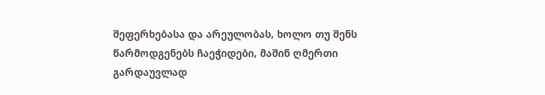შეფერხებასა და არეულობას, ხოლო თუ შენს წარმოდგენებს ჩაეჭიდები, მაშინ ღმერთი გარდაუვლად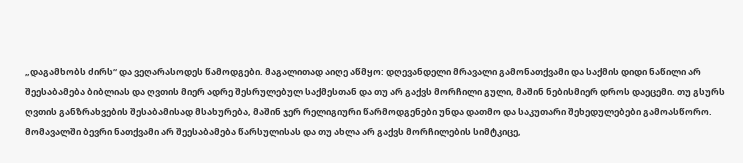„დაგამხობს ძირს“ და ვეღარასოდეს წამოდგები. მაგალითად აიღე აწმყო: დღევანდელი მრავალი გამონათქვამი და საქმის დიდი ნაწილი არ შეესაბამება ბიბლიას და ღვთის მიერ ადრე შესრულებულ საქმესთან და თუ არ გაქვს მორჩილი გული, მაშინ ნებისმიერ დროს დაეცემი. თუ გსურს ღვთის განზრახვების შესაბამისად მსახურება, მაშინ ჯერ რელიგიური წარმოდგენები უნდა დათმო და საკუთარი შეხედულებები გამოასწორო. მომავალში ბევრი ნათქვამი არ შეესაბამება წარსულისას და თუ ახლა არ გაქვს მორჩილების სიმტკიცე,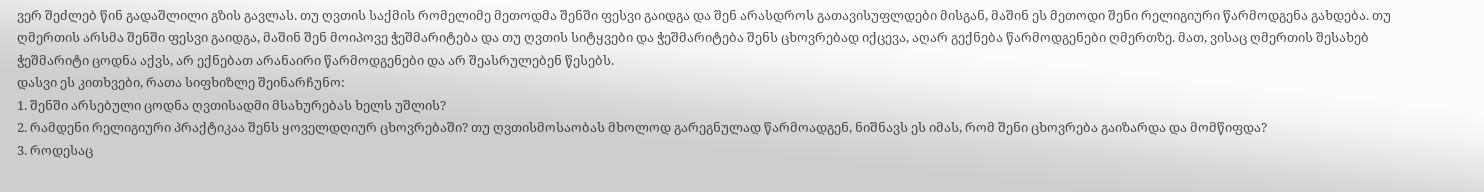ვერ შეძლებ წინ გადაშლილი გზის გავლას. თუ ღვთის საქმის რომელიმე მეთოდმა შენში ფესვი გაიდგა და შენ არასდროს გათავისუფლდები მისგან, მაშინ ეს მეთოდი შენი რელიგიური წარმოდგენა გახდება. თუ ღმერთის არსმა შენში ფესვი გაიდგა, მაშინ შენ მოიპოვე ჭეშმარიტება და თუ ღვთის სიტყვები და ჭეშმარიტება შენს ცხოვრებად იქცევა, აღარ გექნება წარმოდგენები ღმერთზე. მათ, ვისაც ღმერთის შესახებ ჭეშმარიტი ცოდნა აქვს, არ ექნებათ არანაირი წარმოდგენები და არ შეასრულებენ წესებს.
დასვი ეს კითხვები, რათა სიფხიზლე შეინარჩუნო:
1. შენში არსებული ცოდნა ღვთისადმი მსახურებას ხელს უშლის?
2. რამდენი რელიგიური პრაქტიკაა შენს ყოველდღიურ ცხოვრებაში? თუ ღვთისმოსაობას მხოლოდ გარეგნულად წარმოადგენ, ნიშნავს ეს იმას, რომ შენი ცხოვრება გაიზარდა და მომწიფდა?
3. როდესაც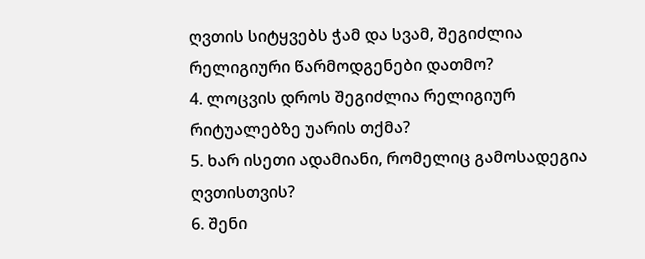ღვთის სიტყვებს ჭამ და სვამ, შეგიძლია რელიგიური წარმოდგენები დათმო?
4. ლოცვის დროს შეგიძლია რელიგიურ რიტუალებზე უარის თქმა?
5. ხარ ისეთი ადამიანი, რომელიც გამოსადეგია ღვთისთვის?
6. შენი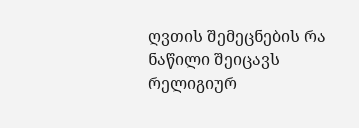ღვთის შემეცნების რა ნაწილი შეიცავს რელიგიურ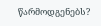წარმოდგენებს?